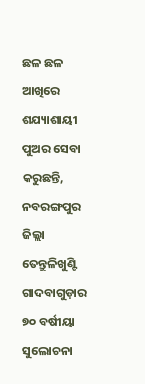ଛଳ ଛଳ ଆଖିରେ ଶଯ୍ୟାଶାୟୀ ପୁଅର ସେବା କରୁଛନ୍ତି, ନବରଙ୍ଗପୁର ଜିଲ୍ଲା ତେନ୍ତୁଳିଖୁଣ୍ଟି ଗାଦବାଗୁଡ଼ାର ୭୦ ବର୍ଷୀୟା ସୁଲୋଚନା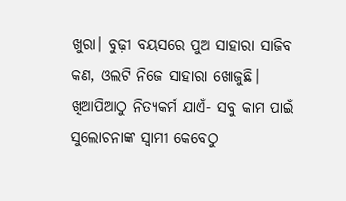ଖୁରା। ବୁଢ଼ୀ ବୟସରେ ପୁଅ ସାହାରା ସାଜିବ କଣ, ଓଲଟି ନିଜେ ସାହାରା ଖୋଜୁଛି। ଖିଆପିଆଠୁ ନିତ୍ୟକର୍ମ ଯାଏଁ- ସବୁ କାମ ପାଇଁ ସୁଲୋଚନାଙ୍କ ସ୍ୱାମୀ କେବେଠୁ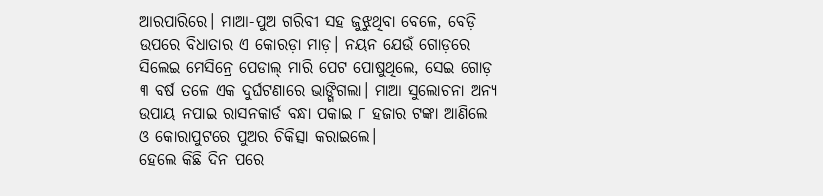ଆରପାରିରେ। ମାଆ-ପୁଅ ଗରିବୀ ସହ ଜୁଝୁଥିବା ବେଳେ, ବେଡ଼ି ଉପରେ ବିଧାତାର ଏ କୋରଡ଼ା ମାଡ଼। ନୟନ ଯେଉଁ ଗୋଡ଼ରେ ସିଲେଇ ମେସିନ୍ରେ ପେଡାଲ୍ ମାରି ପେଟ ପୋଷୁଥିଲେ, ସେଇ ଗୋଡ଼ ୩ ବର୍ଷ ତଳେ ଏକ ଦୁର୍ଘଟଣାରେ ଭାଙ୍ଗିଗଲା। ମାଆ ସୁଲୋଚନା ଅନ୍ୟ ଉପାୟ ନପାଇ ରାସନକାର୍ଡ ବନ୍ଧା ପକାଇ ୮ ହଜାର ଟଙ୍କା ଆଣିଲେ ଓ କୋରାପୁଟରେ ପୁଅର ଚିକିତ୍ସା କରାଇଲେ।
ହେଲେ କିଛି ଦିନ ପରେ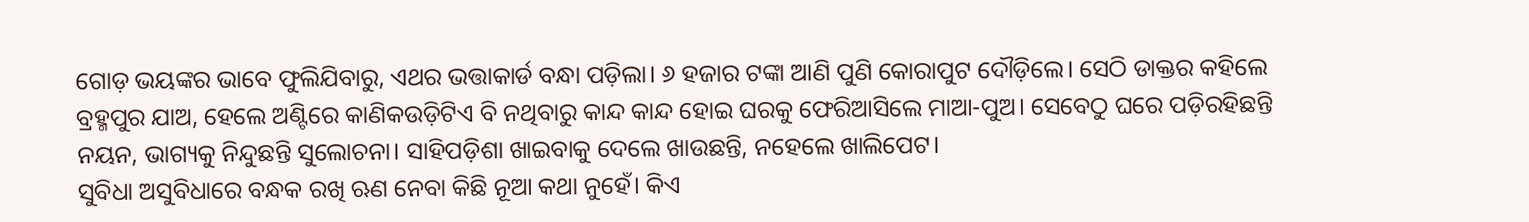ଗୋଡ଼ ଭୟଙ୍କର ଭାବେ ଫୁଲିଯିବାରୁ, ଏଥର ଭତ୍ତାକାର୍ଡ ବନ୍ଧା ପଡ଼ିଲା। ୬ ହଜାର ଟଙ୍କା ଆଣି ପୁଣି କୋରାପୁଟ ଦୌଡ଼ିଲେ। ସେଠି ଡାକ୍ତର କହିଲେ ବ୍ରହ୍ମପୁର ଯାଅ, ହେଲେ ଅଣ୍ଟିରେ କାଣିକଉଡ଼ିଟିଏ ବି ନଥିବାରୁ କାନ୍ଦ କାନ୍ଦ ହୋଇ ଘରକୁ ଫେରିଆସିଲେ ମାଆ-ପୁଅ। ସେବେଠୁ ଘରେ ପଡ଼ିରହିଛନ୍ତି ନୟନ, ଭାଗ୍ୟକୁ ନିନ୍ଦୁଛନ୍ତି ସୁଲୋଚନା। ସାହିପଡ଼ିଶା ଖାଇବାକୁ ଦେଲେ ଖାଉଛନ୍ତି, ନହେଲେ ଖାଲିପେଟ।
ସୁବିଧା ଅସୁବିଧାରେ ବନ୍ଧକ ରଖି ଋଣ ନେବା କିଛି ନୂଆ କଥା ନୁହେଁ। କିଏ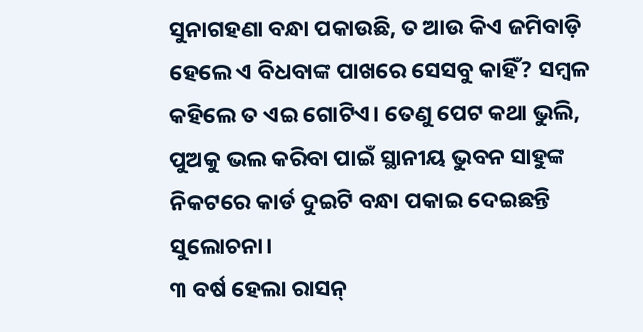ସୁନାଗହଣା ବନ୍ଧା ପକାଉଛି, ତ ଆଉ କିଏ ଜମିବାଡ଼ି ହେଲେ ଏ ବିଧବାଙ୍କ ପାଖରେ ସେସବୁ କାହିଁ? ସମ୍ବଳ କହିଲେ ତ ଏଇ ଗୋଟିଏ। ତେଣୁ ପେଟ କଥା ଭୁଲି, ପୁଅକୁ ଭଲ କରିବା ପାଇଁ ସ୍ଥାନୀୟ ଭୁବନ ସାହୁଙ୍କ ନିକଟରେ କାର୍ଡ ଦୁଇଟି ବନ୍ଧା ପକାଇ ଦେଇଛନ୍ତି ସୁଲୋଚନା।
୩ ବର୍ଷ ହେଲା ରାସନ୍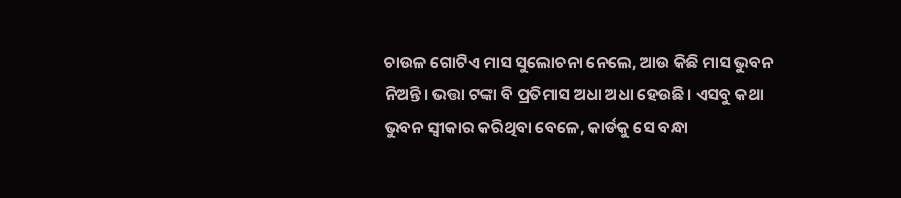ଚାଉଳ ଗୋଟିଏ ମାସ ସୁଲୋଚନା ନେଲେ, ଆଉ କିଛି ମାସ ଭୁବନ ନିଅନ୍ତି। ଭତ୍ତା ଟଙ୍କା ବି ପ୍ରତିମାସ ଅଧା ଅଧା ହେଉଛି। ଏସବୁ କଥା ଭୁବନ ସ୍ବୀକାର କରିଥିବା ବେଳେ, କାର୍ଡକୁ ସେ ବନ୍ଧା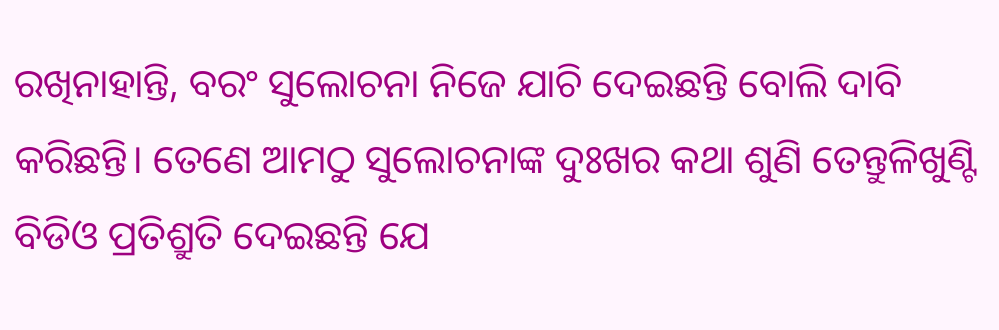ରଖିନାହାନ୍ତି, ବରଂ ସୁଲୋଚନା ନିଜେ ଯାଚି ଦେଇଛନ୍ତି ବୋଲି ଦାବି କରିଛନ୍ତି। ତେଣେ ଆମଠୁ ସୁଲୋଚନାଙ୍କ ଦୁଃଖର କଥା ଶୁଣି ତେନ୍ତୁଳିଖୁଣ୍ଟି ବିଡିଓ ପ୍ରତିଶ୍ରୁତି ଦେଇଛନ୍ତି ଯେ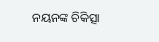ନୟନଙ୍କ ଚିକିତ୍ସା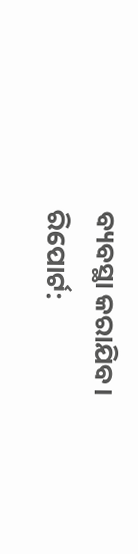ବ୍ୟବସ୍ଥା କରାଯିବ।
ରିପୋର୍ଟ: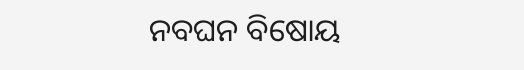ନବଘନ ବିଷୋୟ